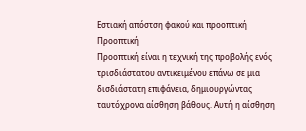Εστιακή απόστση φακού και προοπτική
Προοπτική
Προοπτική είναι η τεχνική της προβολής ενός τρισδιάστατου αντικειμένου επάνω σε μια δισδιάστατη επιφάνεια, δημιουργώντας ταυτόχρονα αίσθηση βάθους. Αυτή η αίσθηση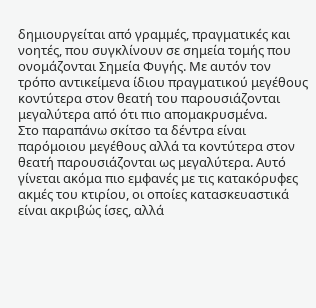δημιουργείται από γραμμές, πραγματικές και νοητές, που συγκλίνουν σε σημεία τομής που ονομάζονται Σημεία Φυγής. Με αυτόν τον τρόπο αντικείμενα ίδιου πραγματικού μεγέθους κοντύτερα στον θεατή του παρουσιάζονται μεγαλύτερα από ότι πιο απομακρυσμένα.
Στο παραπάνω σκίτσο τα δέντρα είναι παρόμοιου μεγέθους αλλά τα κοντύτερα στον θεατή παρουσιάζονται ως μεγαλύτερα. Αυτό γίνεται ακόμα πιο εμφανές με τις κατακόρυφες ακμές του κτιρίου, οι οποίες κατασκευαστικά είναι ακριβώς ίσες, αλλά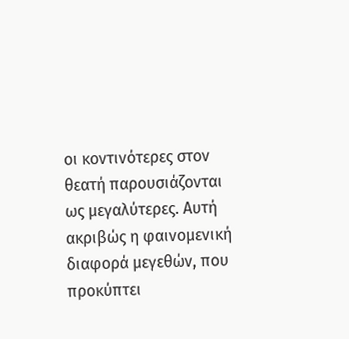οι κοντινότερες στον θεατή παρουσιάζονται ως μεγαλύτερες. Αυτή ακριβώς η φαινομενική διαφορά μεγεθών, που προκύπτει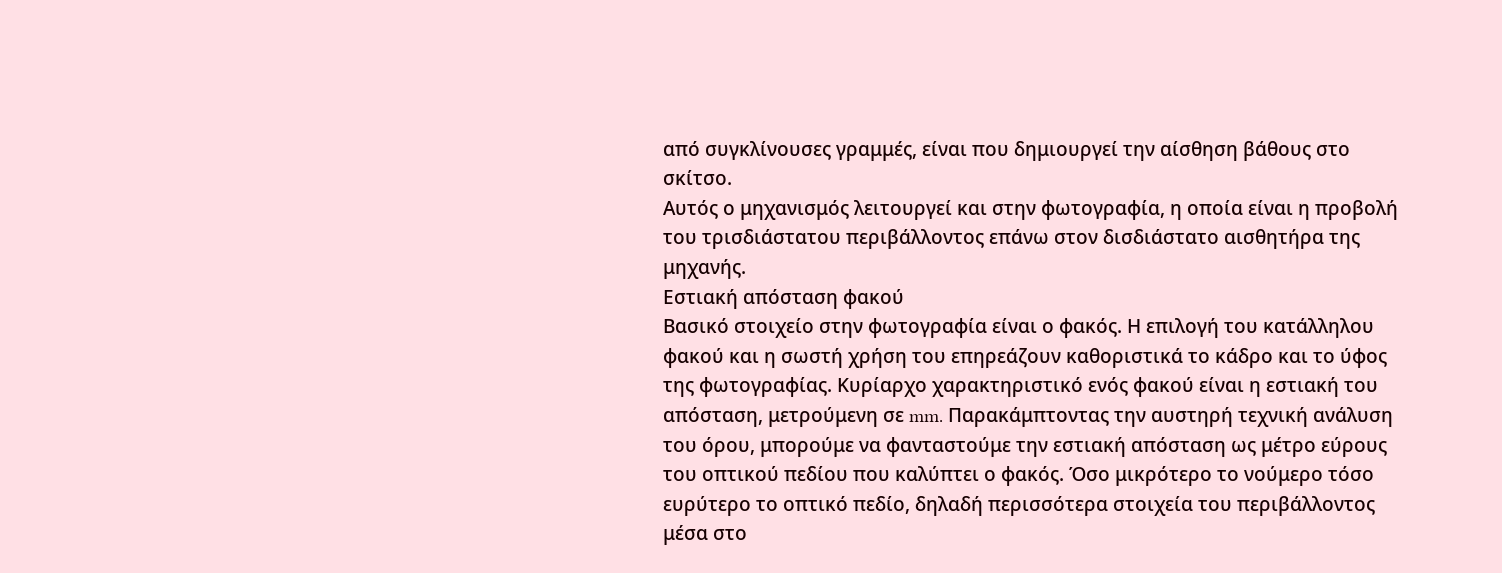από συγκλίνουσες γραμμές, είναι που δημιουργεί την αίσθηση βάθους στο σκίτσο.
Αυτός ο μηχανισμός λειτουργεί και στην φωτογραφία, η οποία είναι η προβολή του τρισδιάστατου περιβάλλοντος επάνω στον δισδιάστατο αισθητήρα της μηχανής.
Εστιακή απόσταση φακού
Βασικό στοιχείο στην φωτογραφία είναι ο φακός. Η επιλογή του κατάλληλου φακού και η σωστή χρήση του επηρεάζουν καθοριστικά το κάδρο και το ύφος της φωτογραφίας. Κυρίαρχο χαρακτηριστικό ενός φακού είναι η εστιακή του απόσταση, μετρούμενη σε mm. Παρακάμπτοντας την αυστηρή τεχνική ανάλυση του όρου, μπορούμε να φανταστούμε την εστιακή απόσταση ως μέτρο εύρους του οπτικού πεδίου που καλύπτει ο φακός. Όσο μικρότερο το νούμερο τόσο ευρύτερο το οπτικό πεδίο, δηλαδή περισσότερα στοιχεία του περιβάλλοντος μέσα στο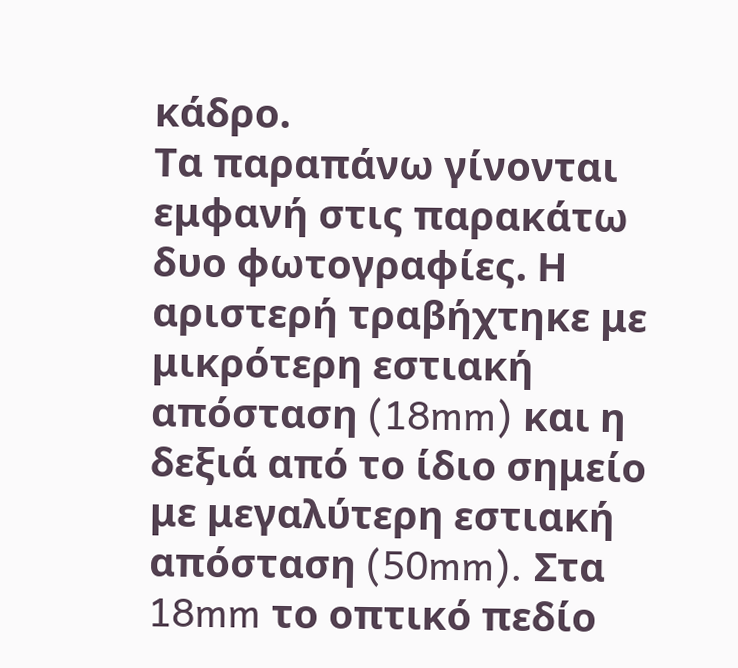κάδρο.
Τα παραπάνω γίνονται εμφανή στις παρακάτω δυο φωτογραφίες. Η αριστερή τραβήχτηκε με μικρότερη εστιακή απόσταση (18mm) και η δεξιά από το ίδιο σημείο με μεγαλύτερη εστιακή απόσταση (50mm). Στα 18mm το οπτικό πεδίο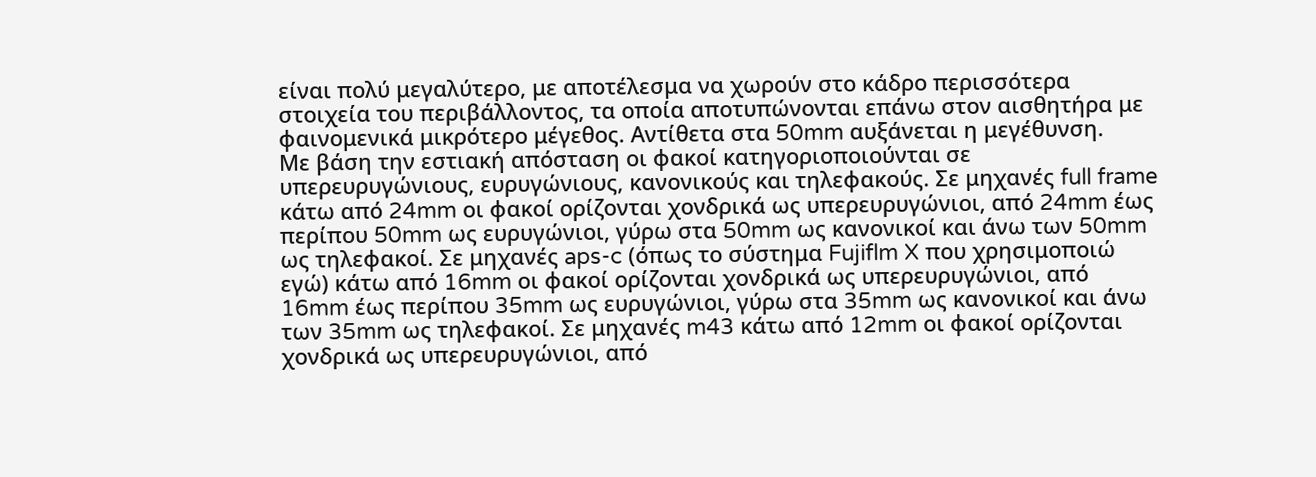είναι πολύ μεγαλύτερο, με αποτέλεσμα να χωρούν στο κάδρο περισσότερα στοιχεία του περιβάλλοντος, τα οποία αποτυπώνονται επάνω στον αισθητήρα με φαινομενικά μικρότερο μέγεθος. Αντίθετα στα 50mm αυξάνεται η μεγέθυνση.
Με βάση την εστιακή απόσταση οι φακοί κατηγοριοποιούνται σε υπερευρυγώνιους, ευρυγώνιους, κανονικούς και τηλεφακούς. Σε μηχανές full frame κάτω από 24mm οι φακοί ορίζονται χονδρικά ως υπερευρυγώνιοι, από 24mm έως περίπου 50mm ως ευρυγώνιοι, γύρω στα 50mm ως κανονικοί και άνω των 50mm ως τηλεφακοί. Σε μηχανές aps-c (όπως το σύστημα Fujiflm X που χρησιμοποιώ εγώ) κάτω από 16mm οι φακοί ορίζονται χονδρικά ως υπερευρυγώνιοι, από 16mm έως περίπου 35mm ως ευρυγώνιοι, γύρω στα 35mm ως κανονικοί και άνω των 35mm ως τηλεφακοί. Σε μηχανές m43 κάτω από 12mm οι φακοί ορίζονται χονδρικά ως υπερευρυγώνιοι, από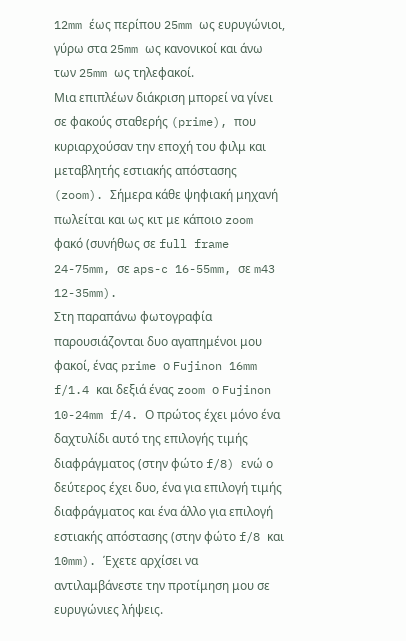12mm έως περίπου 25mm ως ευρυγώνιοι, γύρω στα 25mm ως κανονικοί και άνω των 25mm ως τηλεφακοί.
Μια επιπλέων διάκριση μπορεί να γίνει σε φακούς σταθερής (prime), που κυριαρχούσαν την εποχή του φιλμ και μεταβλητής εστιακής απόστασης (zoom). Σήμερα κάθε ψηφιακή μηχανή πωλείται και ως κιτ με κάποιο zoom φακό (συνήθως σε full frame 24-75mm, σε aps-c 16-55mm, σε m43 12-35mm).
Στη παραπάνω φωτογραφία παρουσιάζονται δυο αγαπημένοι μου φακοί, ένας prime ο Fujinon 16mm f/1.4 και δεξιά ένας zoom ο Fujinon 10-24mm f/4. Ο πρώτος έχει μόνο ένα δαχτυλίδι αυτό της επιλογής τιμής διαφράγματος (στην φώτο f/8) ενώ ο δεύτερος έχει δυο, ένα για επιλογή τιμής διαφράγματος και ένα άλλο για επιλογή εστιακής απόστασης (στην φώτο f/8 και 10mm). Έχετε αρχίσει να αντιλαμβάνεστε την προτίμηση μου σε ευρυγώνιες λήψεις.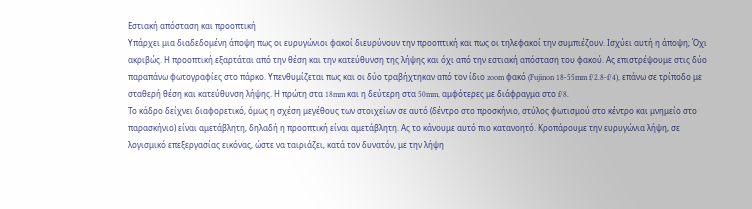Εστιακή απόσταση και προοπτική
Υπάρχει μια διαδεδομένη άποψη πως οι ευρυγώνιοι φακοί διευρύνουν την προοπτική και πως οι τηλεφακοί την συμπιέζουν. Ισχύει αυτή η άποψη; Όχι ακριβώς. Η προοπτική εξαρτάται από την θέση και την κατεύθυνση της λήψης και όχι από την εστιακή απόσταση του φακού. Ας επιστρέψουμε στις δύο παραπάνω φωτογραφίες στο πάρκο. Υπενθυμίζεται πως και οι δύο τραβήχτηκαν από τον ίδιο zoom φακό (Fujinon 18-55mm f/2.8-f/4), επάνω σε τρίποδο με σταθερή θέση και κατεύθυνση λήψης. Η πρώτη στα 18mm και η δεύτερη στα 50mm, αμφότερες με διάφραγμα στο f/8.
Το κάδρο δείχνει διαφορετικό, όμως η σχέση μεγέθους των στοιχείων σε αυτό (δέντρο στο προσκήνιο, στύλος φωτισμού στο κέντρο και μνημείο στο παρασκήνιο) είναι αμετάβλητη, δηλαδή η προοπτική είναι αμετάβλητη. Ας το κάνουμε αυτό πιο κατανοητό. Κροπάρουμε την ευρυγώνια λήψη, σε λογισμικό επεξεργασίας εικόνας, ώστε να ταιριάζει, κατά τον δυνατόν, με την λήψη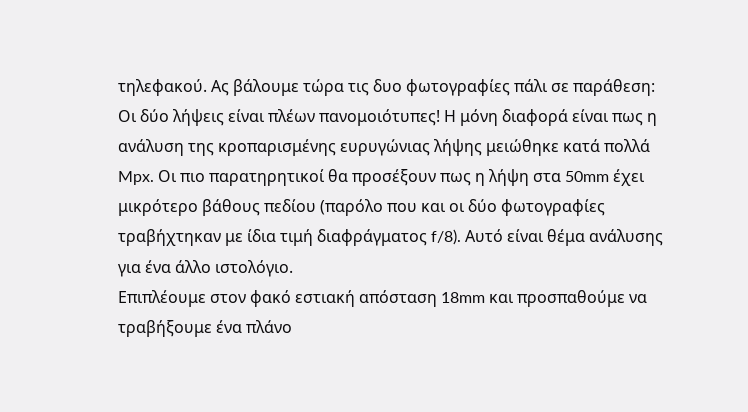τηλεφακού. Ας βάλουμε τώρα τις δυο φωτογραφίες πάλι σε παράθεση:
Οι δύο λήψεις είναι πλέων πανομοιότυπες! Η μόνη διαφορά είναι πως η ανάλυση της κροπαρισμένης ευρυγώνιας λήψης μειώθηκε κατά πολλά Mpx. Οι πιο παρατηρητικοί θα προσέξουν πως η λήψη στα 50mm έχει μικρότερο βάθους πεδίου (παρόλο που και οι δύο φωτογραφίες τραβήχτηκαν με ίδια τιμή διαφράγματος f/8). Αυτό είναι θέμα ανάλυσης για ένα άλλο ιστολόγιο.
Επιπλέουμε στον φακό εστιακή απόσταση 18mm και προσπαθούμε να τραβήξουμε ένα πλάνο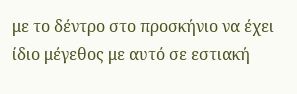με το δέντρο στο προσκήνιο να έχει ίδιο μέγεθος με αυτό σε εστιακή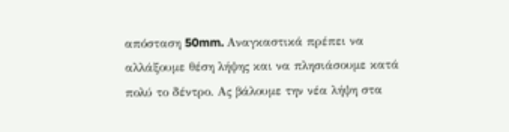απόσταση 50mm. Αναγκαστικά πρέπει να αλλάξουμε θέση λήψης και να πλησιάσουμε κατά πολύ το δέντρο. Ας βάλουμε την νέα λήψη στα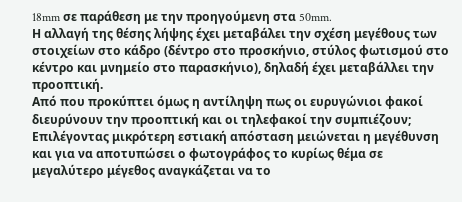18mm σε παράθεση με την προηγούμενη στα 50mm.
Η αλλαγή της θέσης λήψης έχει μεταβάλει την σχέση μεγέθους των στοιχείων στο κάδρο (δέντρο στο προσκήνιο, στύλος φωτισμού στο κέντρο και μνημείο στο παρασκήνιο), δηλαδή έχει μεταβάλλει την προοπτική.
Από που προκύπτει όμως η αντίληψη πως οι ευρυγώνιοι φακοί διευρύνουν την προοπτική και οι τηλεφακοί την συμπιέζουν; Επιλέγοντας μικρότερη εστιακή απόσταση μειώνεται η μεγέθυνση και για να αποτυπώσει ο φωτογράφος το κυρίως θέμα σε μεγαλύτερο μέγεθος αναγκάζεται να το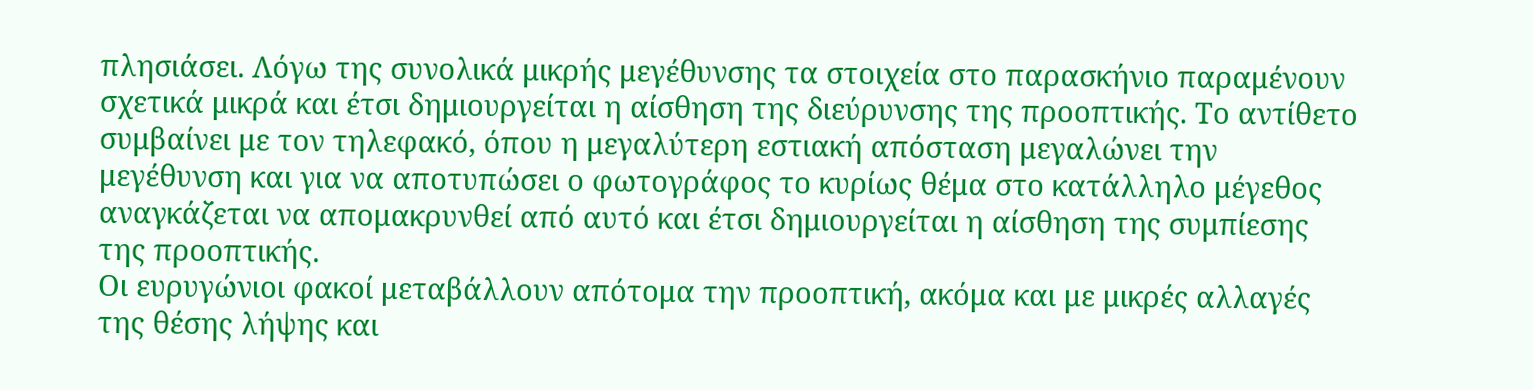πλησιάσει. Λόγω της συνολικά μικρής μεγέθυνσης τα στοιχεία στο παρασκήνιο παραμένουν σχετικά μικρά και έτσι δημιουργείται η αίσθηση της διεύρυνσης της προοπτικής. Το αντίθετο συμβαίνει με τον τηλεφακό, όπου η μεγαλύτερη εστιακή απόσταση μεγαλώνει την μεγέθυνση και για να αποτυπώσει ο φωτογράφος το κυρίως θέμα στο κατάλληλο μέγεθος αναγκάζεται να απομακρυνθεί από αυτό και έτσι δημιουργείται η αίσθηση της συμπίεσης της προοπτικής.
Οι ευρυγώνιοι φακοί μεταβάλλουν απότομα την προοπτική, ακόμα και με μικρές αλλαγές της θέσης λήψης και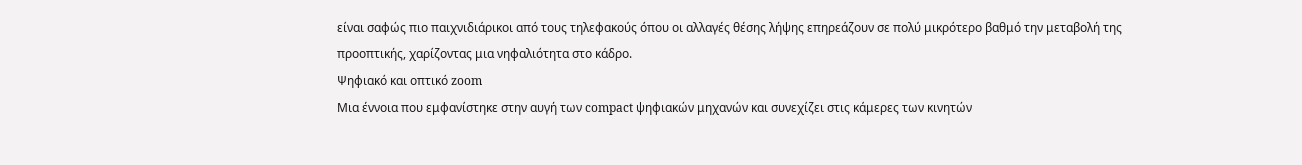είναι σαφώς πιο παιχνιδιάρικοι από τους τηλεφακούς όπου οι αλλαγές θέσης λήψης επηρεάζουν σε πολύ μικρότερο βαθμό την μεταβολή της προοπτικής, χαρίζοντας μια νηφαλιότητα στο κάδρο.
Ψηφιακό και οπτικό zoom
Μια έννοια που εμφανίστηκε στην αυγή των compact ψηφιακών μηχανών και συνεχίζει στις κάμερες των κινητών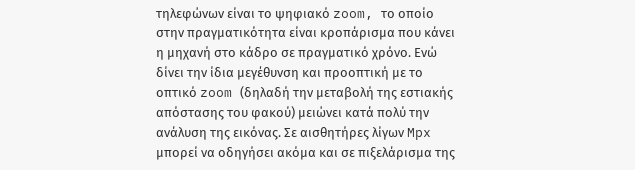τηλεφώνων είναι το ψηφιακό zoom, το οποίο στην πραγματικότητα είναι κροπάρισμα που κάνει η μηχανή στο κάδρο σε πραγματικό χρόνο. Ενώ δίνει την ίδια μεγέθυνση και προοπτική με το οπτικό zoom (δηλαδή την μεταβολή της εστιακής απόστασης του φακού) μειώνει κατά πολύ την ανάλυση της εικόνας. Σε αισθητήρες λίγων Mpx μπορεί να οδηγήσει ακόμα και σε πιξελάρισμα της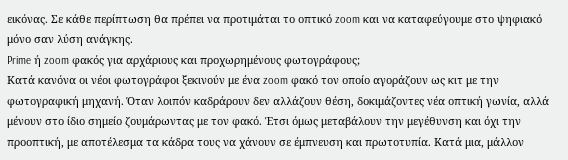εικόνας. Σε κάθε περίπτωση θα πρέπει να προτιμάται το οπτικό zoom και να καταφεύγουμε στο ψηφιακό μόνο σαν λύση ανάγκης.
Prime ή zoom φακός για αρχάριους και προχωρημένους φωτογράφους;
Κατά κανόνα οι νέοι φωτογράφοι ξεκινούν με ένα zoom φακό τον οποίο αγοράζουν ως κιτ με την φωτογραφική μηχανή. Όταν λοιπόν καδράρουν δεν αλλάζουν θέση, δοκιμάζοντες νέα οπτική γωνία, αλλά μένουν στο ίδιο σημείο ζουμάρωντας με τον φακό. Έτσι όμως μεταβάλουν την μεγέθυνση και όχι την προοπτική, με αποτέλεσμα τα κάδρα τους να χάνουν σε έμπνευση και πρωτοτυπία. Κατά μια, μάλλον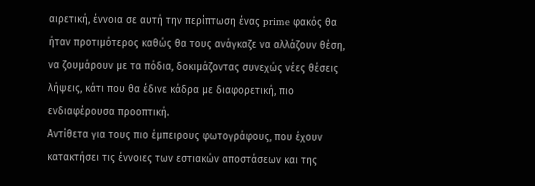αιρετική, έννοια σε αυτή την περίπτωση ένας prime φακός θα ήταν προτιμότερος καθώς θα τους ανάγκαζε να αλλάζουν θέση, να ζουμάρουν με τα πόδια, δοκιμάζοντας συνεχώς νέες θέσεις λήψεις, κάτι που θα έδινε κάδρα με διαφορετική, πιο ενδιαφέρουσα προοπτική.
Αντίθετα για τους πιο έμπειρους φωτογράφους, που έχουν κατακτήσει τις έννοιες των εστιακών αποστάσεων και της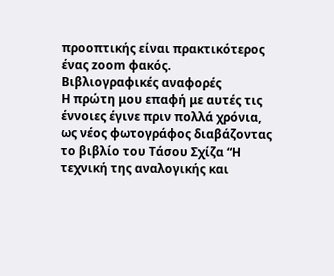προοπτικής είναι πρακτικότερος ένας zoom φακός.
Βιβλιογραφικές αναφορές
Η πρώτη μου επαφή με αυτές τις έννοιες έγινε πριν πολλά χρόνια, ως νέος φωτογράφος διαβάζοντας το βιβλίο του Τάσου Σχίζα “Η τεχνική της αναλογικής και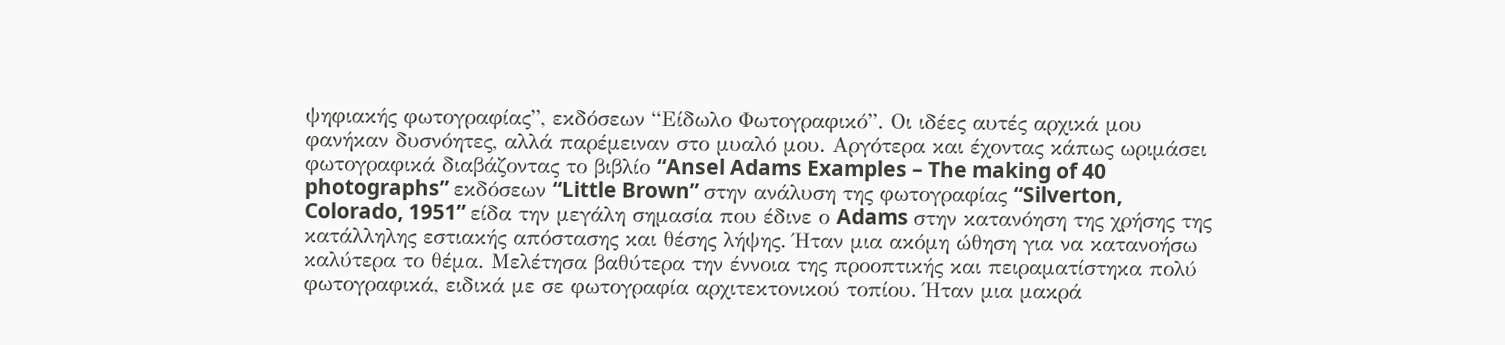ψηφιακής φωτογραφίας”, εκδόσεων “Είδωλο Φωτογραφικό”. Οι ιδέες αυτές αρχικά μου φανήκαν δυσνόητες, αλλά παρέμειναν στο μυαλό μου. Αργότερα και έχοντας κάπως ωριμάσει φωτογραφικά διαβάζοντας το βιβλίο “Ansel Adams Examples – The making of 40 photographs” εκδόσεων “Little Brown” στην ανάλυση της φωτογραφίας “Silverton, Colorado, 1951” είδα την μεγάλη σημασία που έδινε ο Adams στην κατανόηση της χρήσης της κατάλληλης εστιακής απόστασης και θέσης λήψης. Ήταν μια ακόμη ώθηση για να κατανοήσω καλύτερα το θέμα. Μελέτησα βαθύτερα την έννοια της προοπτικής και πειραματίστηκα πολύ φωτογραφικά, ειδικά με σε φωτογραφία αρχιτεκτονικού τοπίου. Ήταν μια μακρά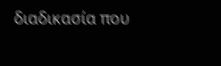διαδικασία που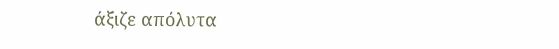άξιζε απόλυτα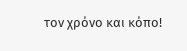τον χρόνο και κόπο!